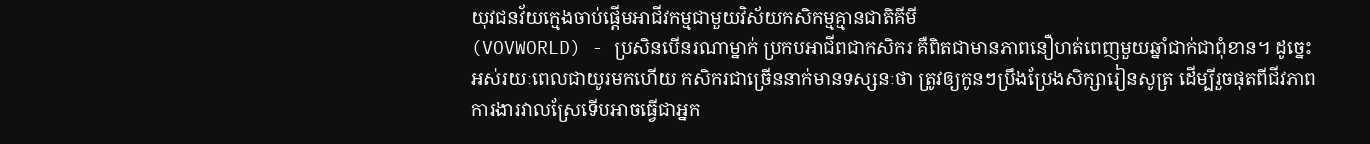យុវជនវ័យក្មេងចាប់ផ្ដើមអាជីវកម្មជាមួយវិស័យកសិកម្មគ្មានជាតិគីមី
(VOVWORLD) - ប្រសិនបើនរណាម្នាក់ ប្រកបអាជីពជាកសិករ គឺពិតជាមានភាពនឿហត់ពេញមួយឆ្នាំជាក់ជាពុំខាន។ ដូច្នេះអស់រយៈពេលជាយូរមកហើយ កសិករជាច្រើននាក់មានទស្សនៈថា ត្រូវឲ្យកូនៗប្រឹងប្រែងសិក្សារៀនសូត្រ ដើម្បីរួចផុតពីជីវភាពការងារវាលស្រែទើបអាចធ្វើជាអ្នក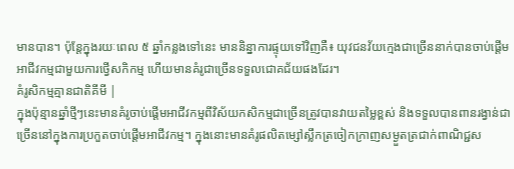មានបាន។ ប៉ុន្តែក្នុងរយៈពេល ៥ ឆ្នាំកន្លងទៅនេះ មាននិន្នាការផ្ទុយទៅវិញគឺ៖ យុវជនវ័យក្មេងជាច្រើននាក់បានចាប់ផ្ដើមអាជីវកម្មជាមួយការថ្វើសកិកម្ម ហើយមានគំរូជាច្រើនទទួលជោគជ័យផងដែរ។
គំរូសិកម្មគ្មានជាតិគីមី |
ក្នុងប៉ុន្មានឆ្នាំថ្មីៗនេះមានគំរូចាប់ផ្ដើមអាជីវកម្មពីវិស័យកសិកម្មជាច្រើនត្រូវបានវាយតម្លៃខ្ពស់ និងទទួលបានពានរង្វាន់ជាច្រើននៅក្នុងការប្រកួតចាប់ផ្ដើមអាជីវកម្ម។ ក្នុងនោះមានគំរូផលិតម្សៅស្លឹកត្រចៀកក្រាញសម្ងួតត្រជាក់ពាណិជ្ជស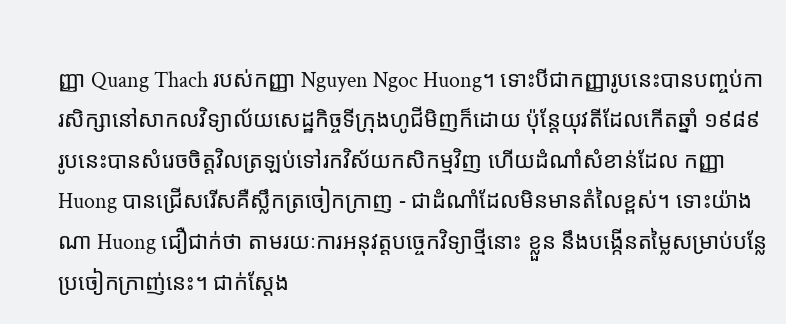ញ្ញា Quang Thach របស់កញ្ញា Nguyen Ngoc Huong។ ទោះបីជាកញ្ញារូបនេះបានបញ្ចប់ការសិក្សានៅសាកលវិទ្យាល័យសេដ្ឋកិច្ចទីក្រុងហូជីមិញក៏ដោយ ប៉ុន្តែយុវតីដែលកើតឆ្នាំ ១៩៨៩ រូបនេះបានសំរេចចិត្តវិលត្រឡប់ទៅរកវិស័យកសិកម្មវិញ ហើយដំណាំសំខាន់ដែល កញ្ញា Huong បានជ្រើសរើសគឺស្លឹកត្រចៀកក្រាញ - ជាដំណាំដែលមិនមានតំលៃខ្ពស់។ ទោះយ៉ាងណា Huong ជឿជាក់ថា តាមរយៈការអនុវត្តបច្ចេកវិទ្យាថ្មីនោះ ខ្លួន នឹងបង្កើនតម្លៃសម្រាប់បន្លែប្រចៀកក្រាញ់នេះ។ ជាក់ស្ដែង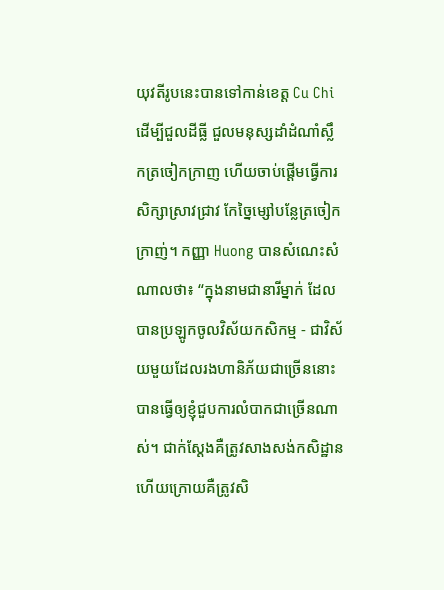យុវតីរូបនេះបានទៅកាន់ខេត្ត Cu Chi ដើម្បីជួលដីធ្លី ជួលមនុស្សដាំដំណាំស្លឹកត្រចៀកក្រាញ ហើយចាប់ផ្ដើមធ្វើការសិក្សាស្រាវជ្រាវ កែច្នៃម្សៅបន្លែត្រចៀកក្រាញ់។ កញ្ញា Huong បានសំណេះសំណាលថា៖ “ក្នុងនាមជានារីម្នាក់ ដែលបានប្រឡូកចូលវិស័យកសិកម្ម - ជាវិស័យមួយដែលរងហានិភ័យជាច្រើននោះ បានធ្វើឲ្យខ្ញុំជួបការលំបាកជាច្រើនណាស់។ ជាក់ស្ដែងគឺត្រូវសាងសង់កសិដ្ឋាន ហើយក្រោយគឺត្រូវសិ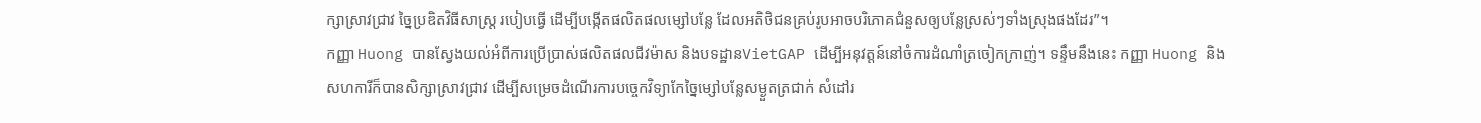ក្សាស្រាវជ្រាវ ច្នៃប្រឌិតវិធីសាស្រ្ត របៀបធ្វើ ដើម្បីបង្កើតផលិតផលម្សៅបន្លែ ដែលអតិថិជនគ្រប់រូបអាចបរិភោគជំនួសឲ្យបន្លែស្រស់ៗទាំងស្រុងផងដែរ”។
កញ្ញា Huong បានស្វែងយល់អំពីការប្រើប្រាស់ផលិតផលជីវម៉ាស និងបទដ្ឋានVietGAP ដើម្បីអនុវត្តន៍នៅចំការដំណាំត្រចៀកក្រាញ់។ ទន្ទឹមនឹងនេះ កញ្ញា Huong និងសហការីក៏បានសិក្សាស្រាវជ្រាវ ដើម្បីសម្រេចដំណើរការបច្ចេកវិទ្យាកែច្នៃម្សៅបន្លែសម្ងួតត្រជាក់ សំដៅរ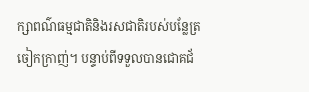ក្សាពណ៌ធម្មជាតិនិងរសជាតិរបស់បន្លែត្រចៀកក្រាញ់។ បន្ទាប់ពីទទួលបានជោគជ័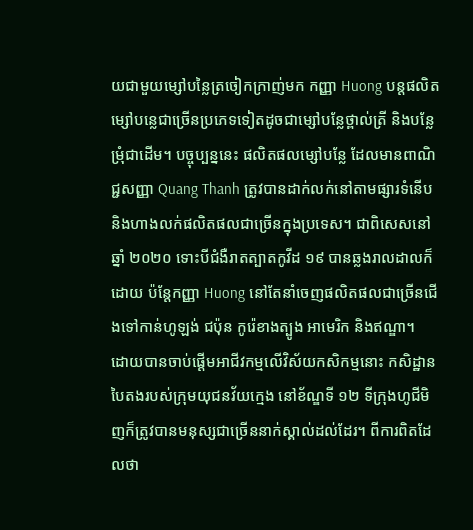យជាមួយម្សៅបន្លៃត្រចៀកក្រាញ់មក កញ្ញា Huong បន្តផលិតម្សៅបន្លេជាច្រើនប្រភេទទៀតដូចជាម្សៅបន្លែថ្ពាល់ត្រី និងបន្លែម្រុំជាដើម។ បច្ចុប្បន្ននេះ ផលិតផលម្សៅបន្លែ ដែលមានពាណិជ្ជសញ្ញា Quang Thanh ត្រូវបានដាក់លក់នៅតាមផ្សារទំនើប និងហាងលក់ផលិតផលជាច្រើនក្នុងប្រទេស។ ជាពិសេសនៅឆ្នាំ ២០២០ ទោះបីជំងឺរាតត្បាតកូវីដ ១៩ បានឆ្លងរាលដាលក៏ដោយ ប៉ន្តែកញ្ញា Huong នៅតែនាំចេញផលិតផលជាច្រើនជើងទៅកាន់ហូឡង់ ជប៉ុន កូរ៉េខាងត្បូង អាមេរិក និងឥណ្ឌា។
ដោយបានចាប់ផ្តើមអាជីវកម្មលើវិស័យកសិកម្មនោះ កសិដ្ឋានបៃតងរបស់ក្រុមយុជនវ័យក្មេង នៅខ័ណ្ឌទី ១២ ទីក្រុងហូជីមិញក៏ត្រូវបានមនុស្សជាច្រើននាក់ស្គាល់ដល់ដែរ។ ពីការពិតដែលថា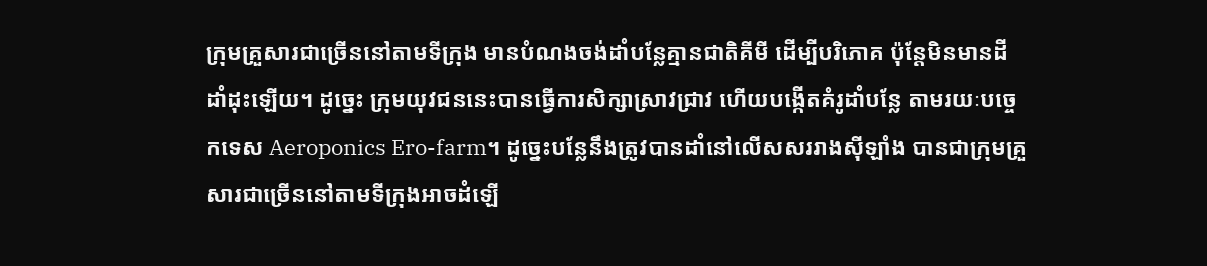ក្រុមគ្រួសារជាច្រើននៅតាមទីក្រុង មានបំណងចង់ដាំបន្លែគ្មានជាតិគីមី ដើម្បីបរិភោគ ប៉ុន្តែមិនមានដីដាំដុះឡើយ។ ដូច្នេះ ក្រុមយុវជននេះបានធ្វើការសិក្សាស្រាវជ្រាវ ហើយបង្កើតគំរូដាំបន្លែ តាមរយៈបច្ចេកទេស Aeroponics Ero-farm។ ដូច្នេះបន្លែនឹងត្រូវបានដាំនៅលើសសររាងស៊ីឡាំង បានជាក្រុមគ្រួសារជាច្រើននៅតាមទីក្រុងអាចដំឡើ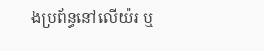ងប្រព័ន្ធនៅលើយ៉រ ឬ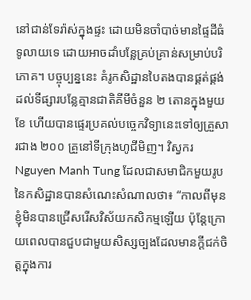នៅជាន់ទែរ៉ាស់ក្នុងផ្ទះ ដោយមិនចាំបាច់មានផ្ទៃដីធំទូលាយទេ ដោយអាចដាំបន្លែគ្រប់គ្រាន់សម្រាប់បរិភោគ។ បច្ចុប្បន្ននេះ គំរូកសិដ្ឋានបៃតងបានផ្គត់ផ្គង់ដល់ទីផ្សារបន្លែគ្មានជាតិគីមីចំនួន ២ តោនក្នុងមួយខែ ហើយបានផ្ទេរប្រគល់បច្ចេកវិទ្យានេះទៅឲ្យគ្រួសារជាង ២០០ គ្រួនៅទីក្រុងហូជីមិញ។ វិស្វករ Nguyen Manh Tung ដែលជាសមាជិកមួយរូបនៃកសិដ្ឋានបានសំណេះសំណាលថា៖ “កាលពីមុនខ្ញុំមិនបានជ្រើសរើសវិស័យកសិកម្មឡើយ ប៉ុន្តែក្រោយពេលបានជួបជាមួយសិស្សច្បងដែលមានក្ដីជក់ចិត្តក្នុងការ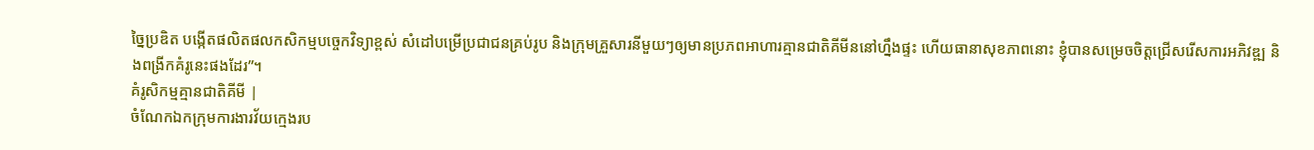ច្នៃប្រឌិត បង្កើតផលិតផលកសិកម្មបច្ចេកវិទ្យាខ្ពស់ សំដៅបម្រើប្រជាជនគ្រប់រូប និងក្រុមគ្រួសារនីមួយៗឲ្យមានប្រភពអាហារគ្មានជាតិគីមីននៅហ្នឹងផ្ទះ ហើយធានាសុខភាពនោះ ខ្ញុំបានសម្រេចចិត្តជ្រើសរើសការអភិវឌ្ឍ និងពង្រីកគំរូនេះផងដែរ”។
គំរូសិកម្មគ្មានជាតិគីមី |
ចំណែកឯកក្រុមការងារវ័យក្មេងរប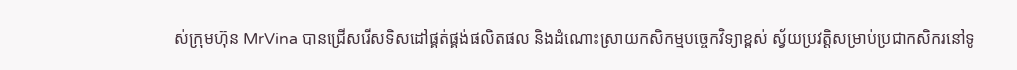ស់ក្រុមហ៊ុន MrVina បានជ្រើសរើសទិសដៅផ្គត់ផ្គង់ផលិតផល និងដំណោះស្រាយកសិកម្មបច្ចេកវិទ្យាខ្ពស់ ស្វ័យប្រវត្តិសម្រាប់ប្រជាកសិករនៅទូ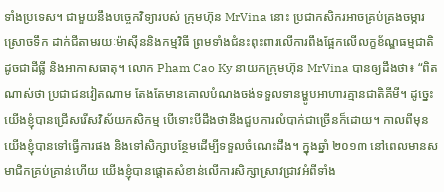ទាំងប្រទេស។ ជាមួយនឹងបច្ចេកវិទ្យារបស់ ក្រុមហ៊ុន MrVina នោះ ប្រជាកសិករអាចគ្រប់គ្រងចម្ការ ស្រោចទឹក ដាក់ជីតាមរយៈម៉ាស៊ីននិងកម្មវិធី ព្រមទាំងជំនះពុះពារលើការពឹងផ្អែកលើលក្ខខ័ណ្ឌធម្មជាតិដូចជាដីធ្លី និងអាកាសធាតុ។ លោក Pham Cao Ky នាយកក្រុមហ៊ុន MrVina បានឲ្យដឹងថា៖ “ពិតណាស់ថា ប្រជាជនវៀតណាម តែងតែមានគោលបំណងចង់ទទួលទានម្ហូបអាហារគ្មានជាតិគីមី។ ដូច្នេះ យើងខ្ញុំបានជ្រើសរើសវិស័យកសិកម្ម បើទោះបីដឹងថានឹងជួបការលំបាក់ជាច្រើនក៏ដោយ។ កាលពីមុនយើងខ្ញុំបានទៅធ្វើការផង និងទៅសិក្សាបន្ថែមដើម្បីទទួលចំណេះដឹង។ ក្នុងឆ្នាំ ២០១៣ នៅពេលមានសមាជិកគ្រប់គ្រាន់ហើយ យើងខ្ញុំបានផ្ដោតសំខាន់លើការសិក្សាស្រាវជ្រាវអំពីទាំង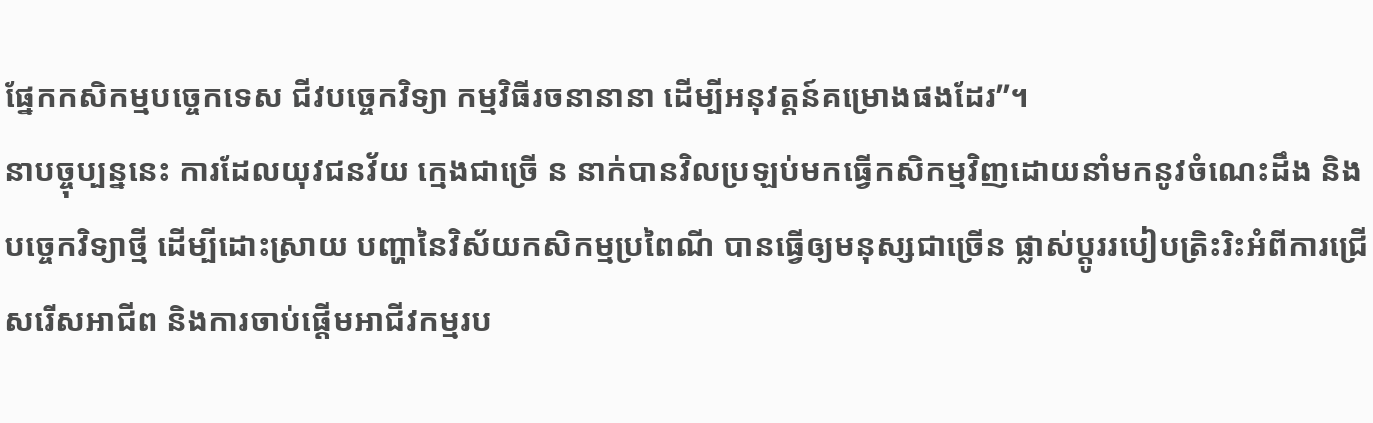ផ្នែកកសិកម្មបច្ចេកទេស ជីវបច្ចេកវិទ្យា កម្មវិធីរចនានានា ដើម្បីអនុវត្តន៍គម្រោងផងដែរ”។
នាបច្ចុប្បន្ននេះ ការដែលយុវជនវ័យ ក្មេងជាច្រើ ន នាក់បានវិលប្រឡប់មកធ្វើកសិកម្មវិញដោយនាំមកនូវចំណេះដឹង និងបច្ចេកវិទ្យាថ្មី ដើម្បីដោះស្រាយ បញ្ហានៃវិស័យកសិកម្មប្រពៃណី បានធ្វើឲ្យមនុស្សជាច្រើន ផ្លាស់ប្តូររបៀបត្រិះរិះអំពីការជ្រើសរើសអាជីព និងការចាប់ផ្ដើមអាជីវកម្មរប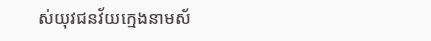ស់យុវជនវ័យក្មេងនាមស័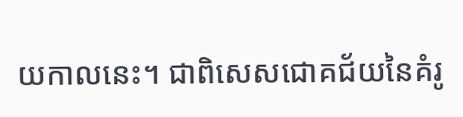យកាលនេះ។ ជាពិសេសជោគជ័យនៃគំរូ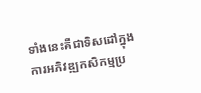ទាំងនេះគឺជាទិសដៅក្នុងការអភិវឌ្ឍកសិកម្មប្រ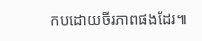កបដោយចីរភាពផងដែរ៕